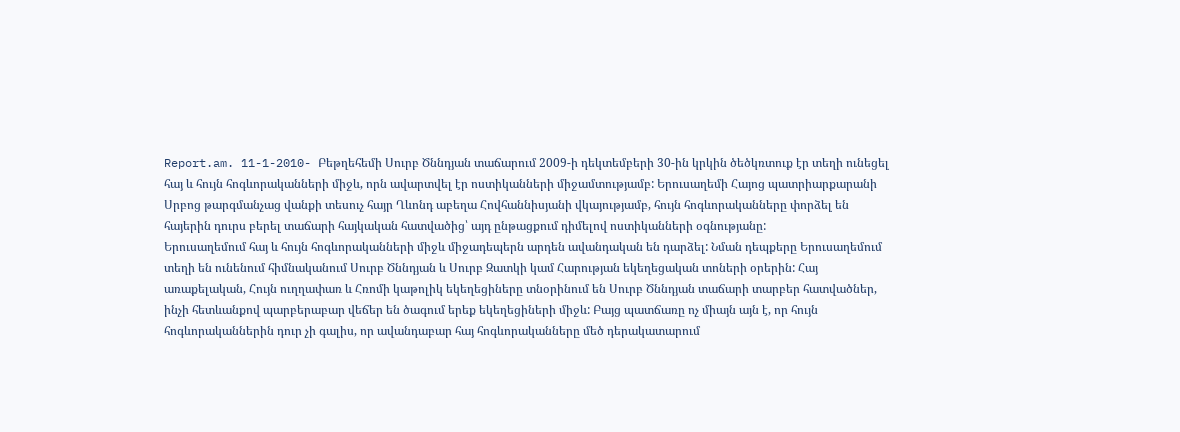Report.am. 11-1-2010- Բեթղեհեմի Սուրբ Ծննդյան տաճարում 2009-ի դեկտեմբերի 30-ին կրկին ծեծկռտուք էր տեղի ունեցել հայ և հույն հոգևորականների միջև, որն ավարտվել էր ոստիկանների միջամտությամբ: Երուսաղեմի Հայոց պատրիարքարանի Սրբոց թարգմանչաց վանքի տեսուչ հայր Ղևոնդ աբեղա Հովհաննիսյանի վկայությամբ, հույն հոգևորականները փորձել են հայերին դուրս բերել տաճարի հայկական հատվածից՝ այդ ընթացքում դիմելով ոստիկանների օգնությանը:
Երուսաղեմում հայ և հույն հոգևորականների միջև միջադեպերն արդեն ավանդական են դարձել: Նման դեպքերը Երուսաղեմում տեղի են ունենում հիմնականում Սուրբ Ծննդյան և Սուրբ Զատկի կամ Հարության եկեղեցական տոների օրերին: Հայ առաքելական, Հույն ուղղափառ և Հռոմի կաթոլիկ եկեղեցիները տնօրինում են Սուրբ Ծննդյան տաճարի տարբեր հատվածներ, ինչի հետևանքով պարբերաբար վեճեր են ծագում երեք եկեղեցիների միջև: Բայց պատճառը ոչ միայն այն է, որ հույն հոգևորականներին դուր չի գալիս, որ ավանդաբար հայ հոգևորականները մեծ դերակատարում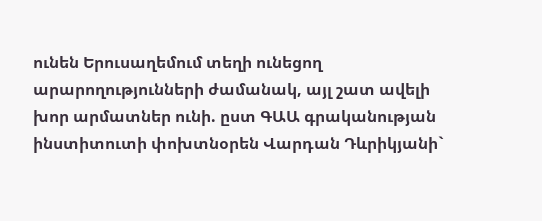ունեն Երուսաղեմում տեղի ունեցող արարողությունների ժամանակ, այլ շատ ավելի խոր արմատներ ունի. ըստ ԳԱԱ գրականության ինստիտուտի փոխտնօրեն Վարդան Դևրիկյանի`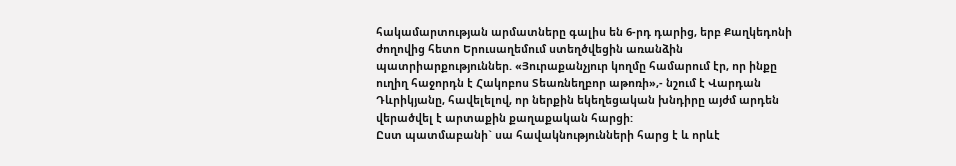հակամարտության արմատները գալիս են 6-րդ դարից, երբ Քաղկեդոնի ժողովից հետո Երուսաղեմում ստեղծվեցին առանձին պատրիարքություններ. «Յուրաքանչյուր կողմը համարում էր, որ ինքը ուղիղ հաջորդն է Հակոբոս Տեառնեղբոր աթոռի»,- նշում է Վարդան Դևրիկյանը, հավելելով, որ ներքին եկեղեցական խնդիրը այժմ արդեն վերածվել է արտաքին քաղաքական հարցի:
Ըստ պատմաբանի` սա հավակնությունների հարց է և որևէ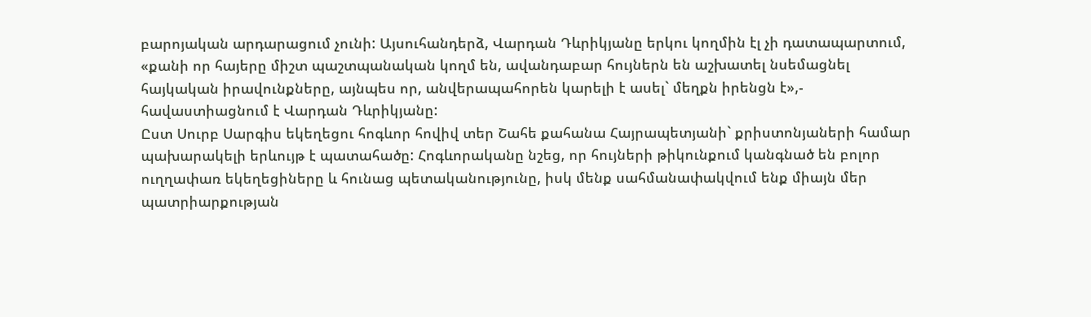բարոյական արդարացում չունի: Այսուհանդերձ, Վարդան Դևրիկյանը երկու կողմին էլ չի դատապարտում, «քանի որ հայերը միշտ պաշտպանական կողմ են, ավանդաբար հույներն են աշխատել նսեմացնել հայկական իրավունքները, այնպես որ, անվերապահորեն կարելի է ասել` մեղքն իրենցն է»,- հավաստիացնում է Վարդան Դևրիկյանը:
Ըստ Սուրբ Սարգիս եկեղեցու հոգևոր հովիվ տեր Շահե քահանա Հայրապետյանի` քրիստոնյաների համար պախարակելի երևույթ է պատահածը: Հոգևորականը նշեց, որ հույների թիկունքում կանգնած են բոլոր ուղղափառ եկեղեցիները և հունաց պետականությունը, իսկ մենք սահմանափակվում ենք միայն մեր պատրիարքության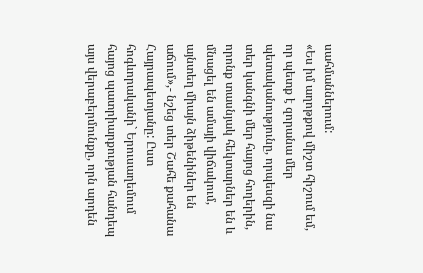սահմաններում:
«Ես իմ աղոթքով միշտ հիշում եմ, որ պետք է զորանա մեր պետականությունը, որպեսզի նա տեր կանգնի մեր հայոց հողերին, որոնք տասնյակ հեկտարներ են և մնացել են ամայի վիճակում, այնտեղ միայն ձիթենիներ են աճում»,- նշեց տեր Շահե քահանա Հայրապետյանը: Ըստ հոգևորականի` Երուսաղեմում հայոց պատրիարքության հանդեպ այս վերաբերմունքը, որն արդեն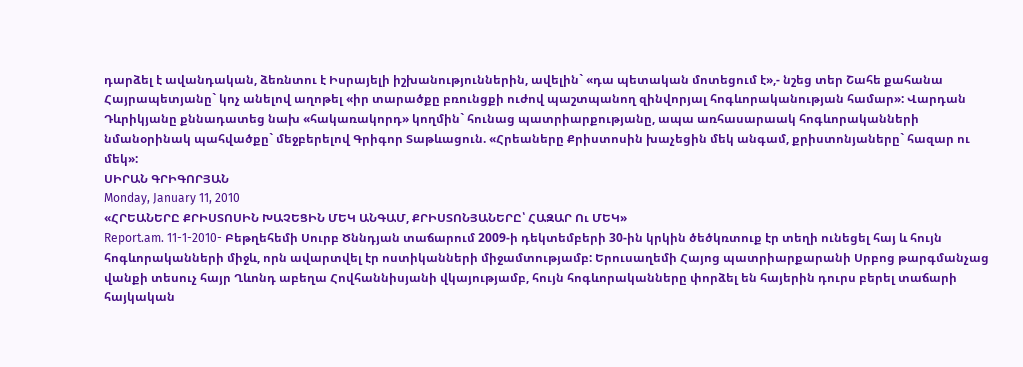դարձել է ավանդական, ձեռնտու է Իսրայելի իշխանություններին, ավելին` «դա պետական մոտեցում է»,- նշեց տեր Շահե քահանա Հայրապետյանը` կոչ անելով աղոթել «իր տարածքը բռունցքի ուժով պաշտպանող զինվորյալ հոգևորականության համար»: Վարդան Դևրիկյանը քննադատեց նախ «հակառակորդ» կողմին` հունաց պատրիարքությանը, ապա առհասարաակ հոգևորականների նմանօրինակ պահվածքը` մեջբերելով Գրիգոր Տաթևացուն. «Հրեաները Քրիստոսին խաչեցին մեկ անգամ, քրիստոնյաները` հազար ու մեկ»:
ՍԻՐԱՆ ԳՐԻԳՈՐՅԱՆ
Monday, January 11, 2010
«ՀՐԵԱՆԵՐԸ ՔՐԻՍՏՈՍԻՆ ԽԱՉԵՑԻՆ ՄԵԿ ԱՆԳԱՄ, ՔՐԻՍՏՈՆՅԱՆԵՐԸ՝ ՀԱԶԱՐ Ու ՄԵԿ»
Report.am. 11-1-2010- Բեթղեհեմի Սուրբ Ծննդյան տաճարում 2009-ի դեկտեմբերի 30-ին կրկին ծեծկռտուք էր տեղի ունեցել հայ և հույն հոգևորականների միջև, որն ավարտվել էր ոստիկանների միջամտությամբ: Երուսաղեմի Հայոց պատրիարքարանի Սրբոց թարգմանչաց վանքի տեսուչ հայր Ղևոնդ աբեղա Հովհաննիսյանի վկայությամբ, հույն հոգևորականները փորձել են հայերին դուրս բերել տաճարի հայկական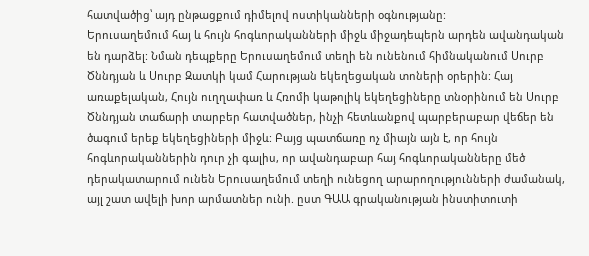հատվածից՝ այդ ընթացքում դիմելով ոստիկանների օգնությանը:
Երուսաղեմում հայ և հույն հոգևորականների միջև միջադեպերն արդեն ավանդական են դարձել: Նման դեպքերը Երուսաղեմում տեղի են ունենում հիմնականում Սուրբ Ծննդյան և Սուրբ Զատկի կամ Հարության եկեղեցական տոների օրերին: Հայ առաքելական, Հույն ուղղափառ և Հռոմի կաթոլիկ եկեղեցիները տնօրինում են Սուրբ Ծննդյան տաճարի տարբեր հատվածներ, ինչի հետևանքով պարբերաբար վեճեր են ծագում երեք եկեղեցիների միջև: Բայց պատճառը ոչ միայն այն է, որ հույն հոգևորականներին դուր չի գալիս, որ ավանդաբար հայ հոգևորականները մեծ դերակատարում ունեն Երուսաղեմում տեղի ունեցող արարողությունների ժամանակ, այլ շատ ավելի խոր արմատներ ունի. ըստ ԳԱԱ գրականության ինստիտուտի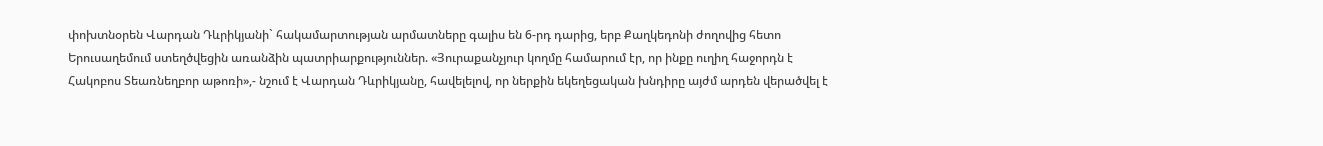փոխտնօրեն Վարդան Դևրիկյանի` հակամարտության արմատները գալիս են 6-րդ դարից, երբ Քաղկեդոնի ժողովից հետո Երուսաղեմում ստեղծվեցին առանձին պատրիարքություններ. «Յուրաքանչյուր կողմը համարում էր, որ ինքը ուղիղ հաջորդն է Հակոբոս Տեառնեղբոր աթոռի»,- նշում է Վարդան Դևրիկյանը, հավելելով, որ ներքին եկեղեցական խնդիրը այժմ արդեն վերածվել է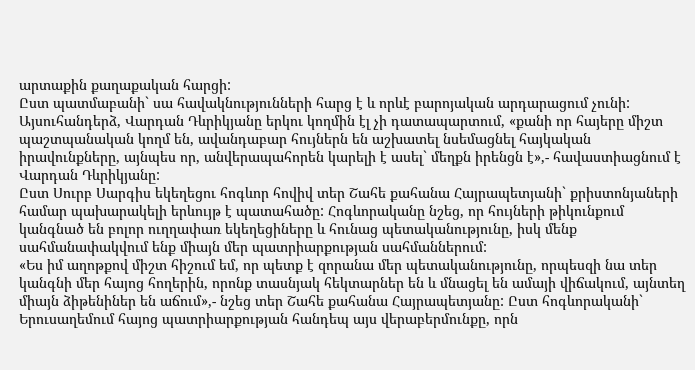արտաքին քաղաքական հարցի:
Ըստ պատմաբանի` սա հավակնությունների հարց է և որևէ բարոյական արդարացում չունի: Այսուհանդերձ, Վարդան Դևրիկյանը երկու կողմին էլ չի դատապարտում, «քանի որ հայերը միշտ պաշտպանական կողմ են, ավանդաբար հույներն են աշխատել նսեմացնել հայկական իրավունքները, այնպես որ, անվերապահորեն կարելի է ասել` մեղքն իրենցն է»,- հավաստիացնում է Վարդան Դևրիկյանը:
Ըստ Սուրբ Սարգիս եկեղեցու հոգևոր հովիվ տեր Շահե քահանա Հայրապետյանի` քրիստոնյաների համար պախարակելի երևույթ է պատահածը: Հոգևորականը նշեց, որ հույների թիկունքում կանգնած են բոլոր ուղղափառ եկեղեցիները և հունաց պետականությունը, իսկ մենք սահմանափակվում ենք միայն մեր պատրիարքության սահմաններում:
«Ես իմ աղոթքով միշտ հիշում եմ, որ պետք է զորանա մեր պետականությունը, որպեսզի նա տեր կանգնի մեր հայոց հողերին, որոնք տասնյակ հեկտարներ են և մնացել են ամայի վիճակում, այնտեղ միայն ձիթենիներ են աճում»,- նշեց տեր Շահե քահանա Հայրապետյանը: Ըստ հոգևորականի` Երուսաղեմում հայոց պատրիարքության հանդեպ այս վերաբերմունքը, որն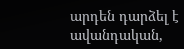արդեն դարձել է ավանդական,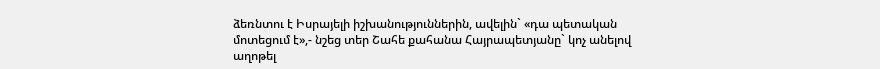ձեռնտու է Իսրայելի իշխանություններին, ավելին` «դա պետական մոտեցում է»,- նշեց տեր Շահե քահանա Հայրապետյանը` կոչ անելով աղոթել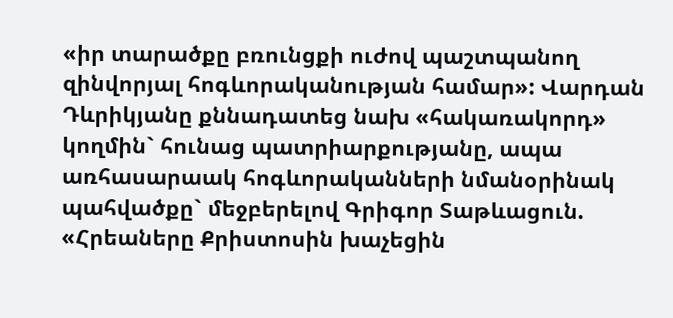«իր տարածքը բռունցքի ուժով պաշտպանող զինվորյալ հոգևորականության համար»: Վարդան Դևրիկյանը քննադատեց նախ «հակառակորդ» կողմին` հունաց պատրիարքությանը, ապա առհասարաակ հոգևորականների նմանօրինակ պահվածքը` մեջբերելով Գրիգոր Տաթևացուն. «Հրեաները Քրիստոսին խաչեցին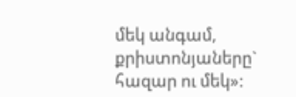մեկ անգամ, քրիստոնյաները` հազար ու մեկ»: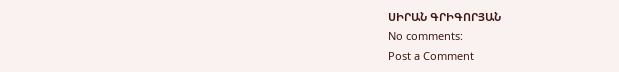ՍԻՐԱՆ ԳՐԻԳՈՐՅԱՆ
No comments:
Post a Comment